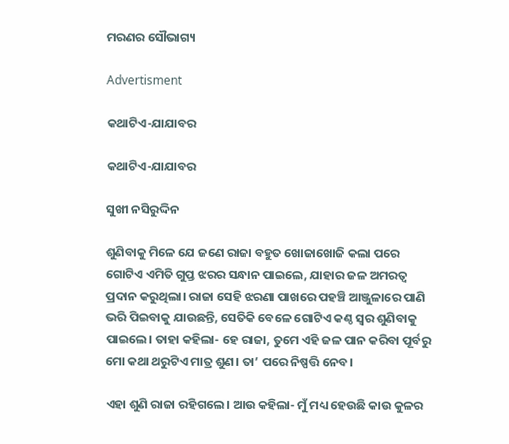ମରଣର ସୌଭାଗ୍ୟ

Advertisment

କଥାଟିଏ-ଯାଯାବର

କଥାଟିଏ-ଯାଯାବର

ସୁଖୀ ନସିରୁଦ୍ଦିନ

ଶୁଣିବାକୁ ମିଳେ ଯେ ଜଣେ ରାଜା ବହୁତ ଖୋଜାଖୋଜି କଲା ପରେ ଗୋଟିଏ ଏମିତି ଗୁପ୍ତ ଝରର ସନ୍ଧାନ ପାଇଲେ, ଯାହାର ଜଳ ଅମରତ୍ବ ପ୍ରଦାନ କରୁଥିଲା। ରାଜା ସେହି ଝରଣା ପାଖରେ ପହଞ୍ଚି ଆଞ୍ଜୁଳାରେ ପାଣି ଭରି ପିଇବାକୁ ଯାଉଛନ୍ତି, ସେତିକି ବେଳେ ଗୋଟିଏ କଣ୍ଠ ସ୍ବର ଶୁଣିବାକୁ ପାଇଲେ। ତାହା କହିଲା- ହେ ରାଜା, ତୁମେ ଏହି ଜଳ ପାନ କରିବା‌ ପୂର୍ବରୁ ମୋ କଥା ଥରୁଟିଏ ମାତ୍ର ଶୁଣ। ତା’ ପରେ ନିଷ୍ପତ୍ତି ନେବ।

ଏହା ଶୁଣି ରାଜା ରହିଗଲେ। ଆଉ କହିଲା- ମୁଁ ମଧ୍ୟ ହେଉଛି କାଉ କୁଳର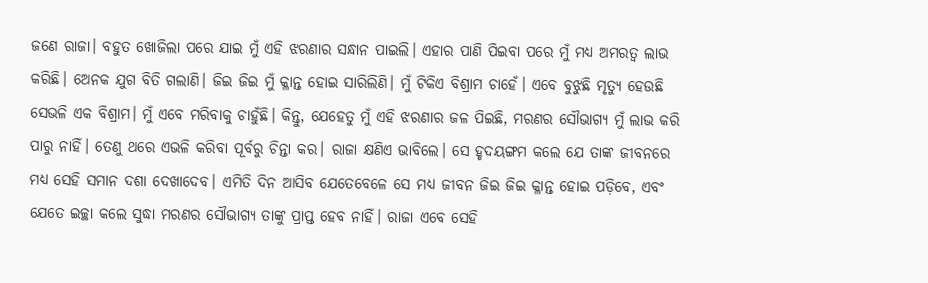ଜଣେ ରାଜା। ବହୁତ ଖୋଜିଲା ପରେ ଯାଇ ମୁଁ ଏହି ଝରଣାର ସନ୍ଧାନ ପାଇଲି। ଏହାର ପାଣି ପିଇବା ପରେ ମୁଁ ମଧ୍ୟ ଅମରତ୍ବ ଲାଭ କରିଛି। ଅ‌େନକ ଯୁଗ ବିତି ଗଲାଣି। ଜିଇ ଜିଇ ମୁଁ କ୍ଳାନ୍ତ ହୋଇ ସାରିଲିଣି। ମୁଁ ଟିକିଏ ବିଶ୍ରାମ ଚାହେଁ। ଏବେ ବୁଝୁଛି ମୃତ୍ୟୁ ହେଉଛି ସେଭଳି ଏକ ବିଶ୍ରାମ। ମୁଁ ଏବେ ମରିବାକୁ ଚାହୁଁଛି। କିନ୍ତୁ, ଯେହେତୁ ମୁଁ ଏହି ଝରଣାର ଜଳ ପିଇଛି, ମରଣର ସୌଭାଗ୍ୟ ମୁଁ ଲାଭ କରି ପାରୁ ନାହିଁ। ତେଣୁ ଥରେ ଏଭଳି କରିବା ପୂର୍ବରୁ ଚିନ୍ତା କର। ରାଜା କ୍ଷଣିଏ ଭାବିଲେ। ସେ ହୃଦୟଙ୍ଗମ କଲେ ଯେ ତାଙ୍କ ଜୀବନରେ ମଧ୍ୟ ସେହି ସମାନ ଦଶା ଦେଖାଦେବ। ଏମିତି ଦିନ ଆସିବ ଯେତେବେଳେ ସେ ମଧ୍ୟ ଜୀବନ ଜିଇ ଜିଇ କ୍ଳାନ୍ତ ହୋଇ ପଡ଼ିବେ, ଏବଂ ଯେତେ ଇଚ୍ଛା କଲେ ସୁଦ୍ଧା ମରଣର ସୌଭାଗ୍ୟ ତାଙ୍କୁ ପ୍ରାପ୍ତ ହେବ ନାହିଁ। ରାଜା ଏବେ ସେହି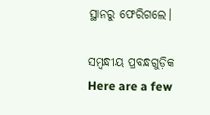ସ୍ଥାନରୁ ଫେରିଗଲେ।

ସମ୍ବନ୍ଧୀୟ ପ୍ରବନ୍ଧଗୁଡ଼ିକ
Here are a few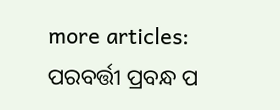more articles:
ପରବର୍ତ୍ତୀ ପ୍ରବନ୍ଧ ପ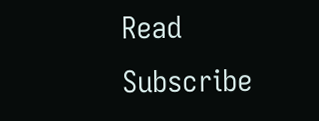Read
Subscribe